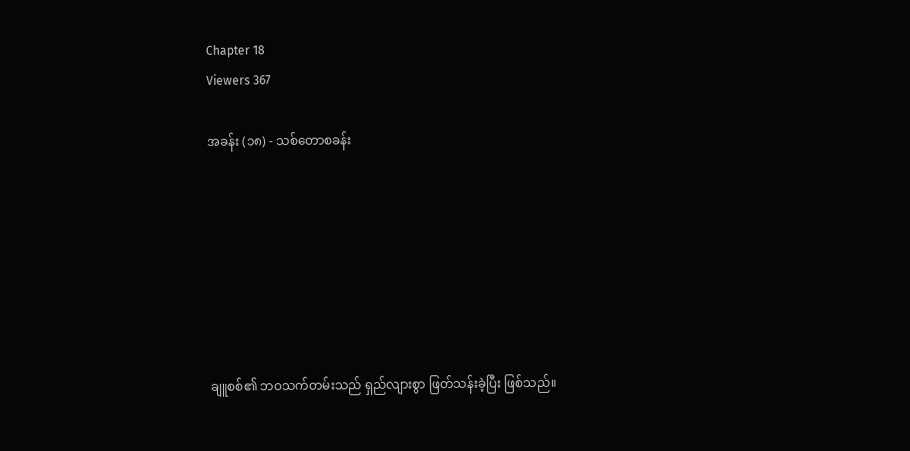Chapter 18
Viewers 367

အခန်း (၁၈) - သစ်တောစခန်း







ချူစစ်၏ ဘဝသက်တမ်းသည် ရှည်လျားစွာ ဖြတ်သန်းခဲ့ပြီး ဖြစ်သည်။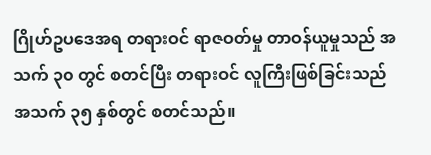ဂြိုဟ်ဥပဒေအရ တရားဝင် ရာဇဝတ်မှု တာဝန်ယူမှုသည် အသက် ၃၀ တွင် စတင်ပြီး တရားဝင် လူကြီးဖြစ်ခြင်းသည် အသက် ၃၅ နှစ်တွင် စတင်သည်။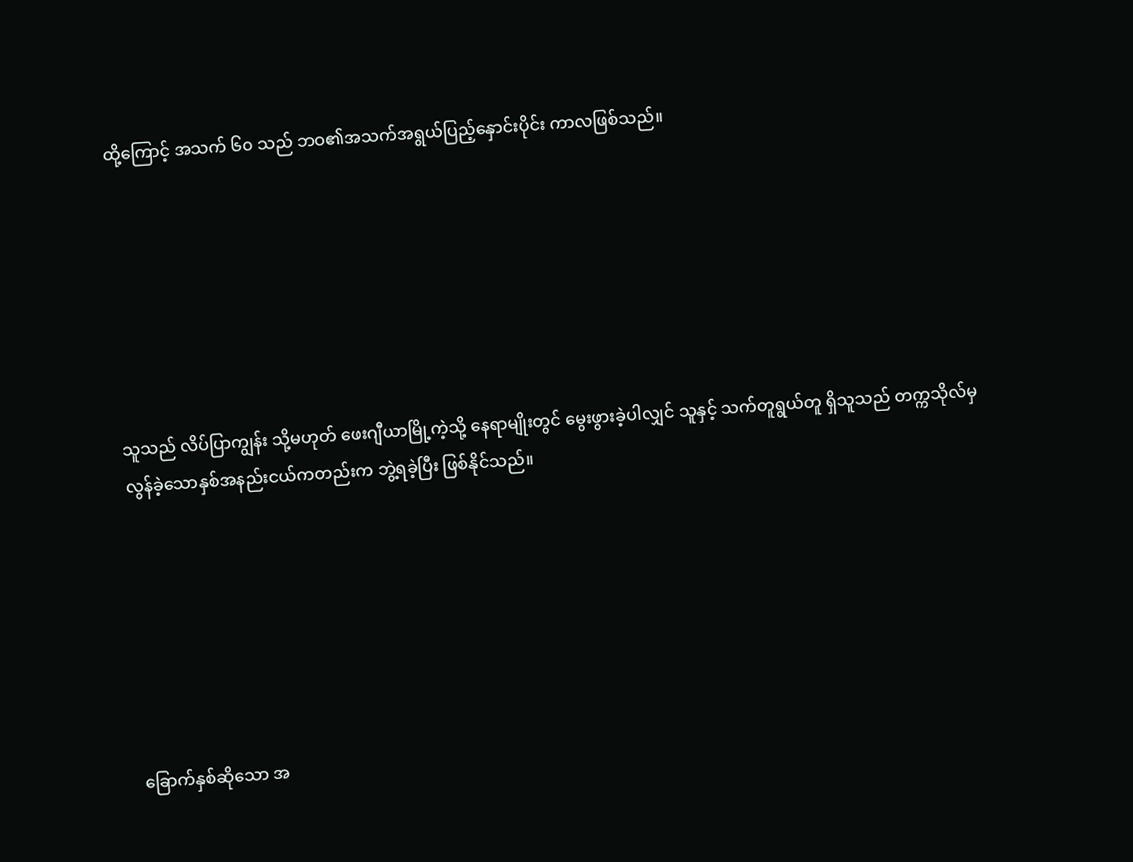ထို့ကြောင့် အသက် ၆၀ သည် ဘဝ၏အသက်အရွယ်ပြည့်နှောင်းပိုင်း ကာလဖြစ်သည်။







သူသည် လိပ်ပြာကျွန်း သို့မဟုတ် ဖေးဂျီယာမြို့ကဲ့သို့ နေရာမျိုးတွင် မွေးဖွားခဲ့ပါလျှင် သူနှင့် သက်တူရွယ်တူ ရှိသူသည် တက္ကသိုလ်မှ လွန်ခဲ့သောနှစ်အနည်းငယ်ကတည်းက ဘွဲ့ရခဲ့ပြီး ဖြစ်နိုင်သည်။







ခြောက်နှစ်ဆိုသော အ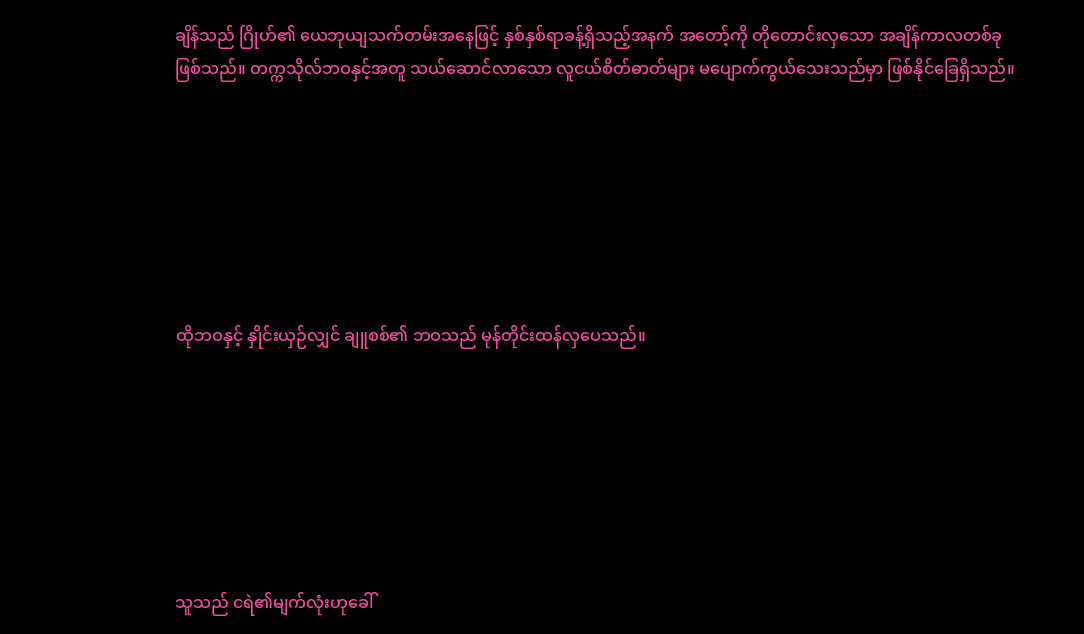ချိန်သည် ဂြိုဟ်၏ ယေဘုယျသက်တမ်းအနေဖြင့် နှစ်နှစ်ရာခန့်ရှိသည့်အနက် အတော့်ကို တိုတောင်းလှသော အချိန်ကာလတစ်ခု ဖြစ်သည်။ တက္ကသိုလ်ဘဝနှင့်အတူ သယ်ဆောင်လာသော လူငယ်စိတ်ဓာတ်များ မပျောက်ကွယ်သေးသည်မှာ ဖြစ်နိုင်ခြေရှိသည်။







ထိုဘဝနှင့် နှိုင်းယှဉ်လျှင် ချူစစ်၏ ဘဝသည် မုန်တိုင်းထန်လှပေသည်။







သူသည် ငရဲ၏မျက်လုံးဟုခေါ်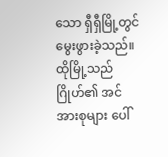သော ရှီရှီမြို့တွင် မွေးဖွားခဲ့သည်။ ထိုမြို့သည် ဂြိုဟ်၏ အင်အားစုများ ပေါ်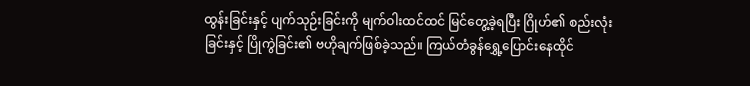ထွန်းခြင်းနှင့် ပျက်သုဉ်းခြင်းကို မျက်ဝါးထင်ထင် မြင်တွေ့ခဲ့ရပြီး ဂြိုဟ်၏ စည်းလုံးခြင်းနှင့် ပြိုကွဲခြင်း၏ ဗဟိုချက်ဖြစ်ခဲ့သည်။ ကြယ်တံခွန်ရွှေ့ပြောင်းနေထိုင်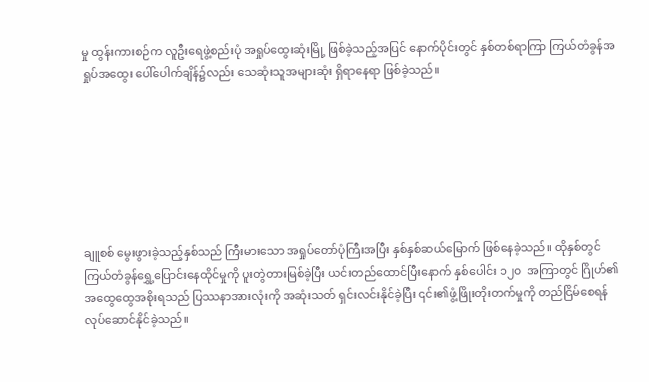မှု ထွန်းကားစဉ်က လူဦးရေဖွဲ့စည်းပုံ အရှုပ်ထွေးဆုံးမြို့ ဖြစ်ခဲ့သည့်အပြင် နောက်ပိုင်းတွင် နှစ်တစ်ရာကြာ ကြယ်တံခွန်အရှုပ်အထွေး ပေါ်ပေါက်ချိန်၌လည်း သေဆုံးသူအများဆုံး ရှိရာနေရာ ဖြစ်ခဲ့သည်။







ချူစစ် မွေးဖွားခဲ့သည့်နှစ်သည် ကြီးမားသော အရှုပ်တော်ပုံကြီးအပြီး နှစ်နှစ်ဆယ်မြောက် ဖြစ်နေခဲ့သည်။ ထိုနှစ်တွင် ကြယ်တံခွန်ရွှေ့ပြောင်းနေထိုင်မှုကို ပူးတွဲတားမြစ်ခဲ့ပြီး ယင်းတည်ထောင်ပြီးနောက် နှစ်ပေါင်း ၁၂၀  အကြာတွင် ဂြိုဟ်၏ အထွေထွေအစိုးရသည် ပြဿနာအားလုံးကို အဆုံးသတ် ရှင်းလင်းနိုင်ခဲ့ပြီး ၎င်း၏ဖွံ့ဖြိုးတိုးတက်မှုကို တည်ငြိမ်စေရန် လုပ်ဆောင်နိုင်ခဲ့သည်။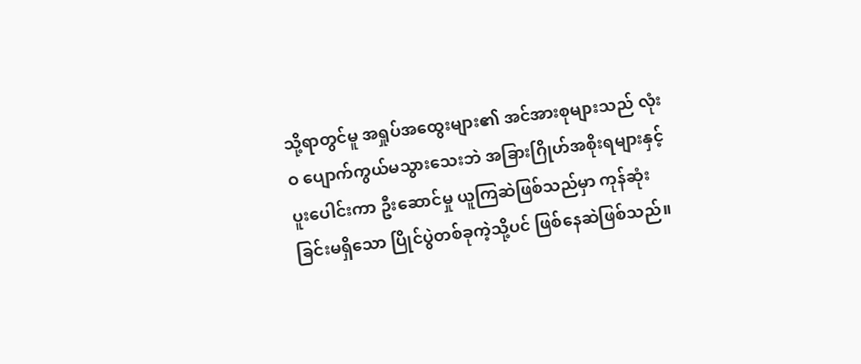သို့ရာတွင်မူ အရှုပ်အထွေးများ၏ အင်အားစုများသည် လုံးဝ ပျောက်ကွယ်မသွားသေးဘဲ အခြားဂြိုဟ်အစိုးရများနှင့် ပူးပေါင်းကာ ဦးဆောင်မှု ယူကြဆဲဖြစ်သည်မှာ ကုန်ဆုံးခြင်းမရှိသော ပြိုင်ပွဲတစ်ခုကဲ့သို့ပင် ဖြစ်နေဆဲဖြစ်သည်။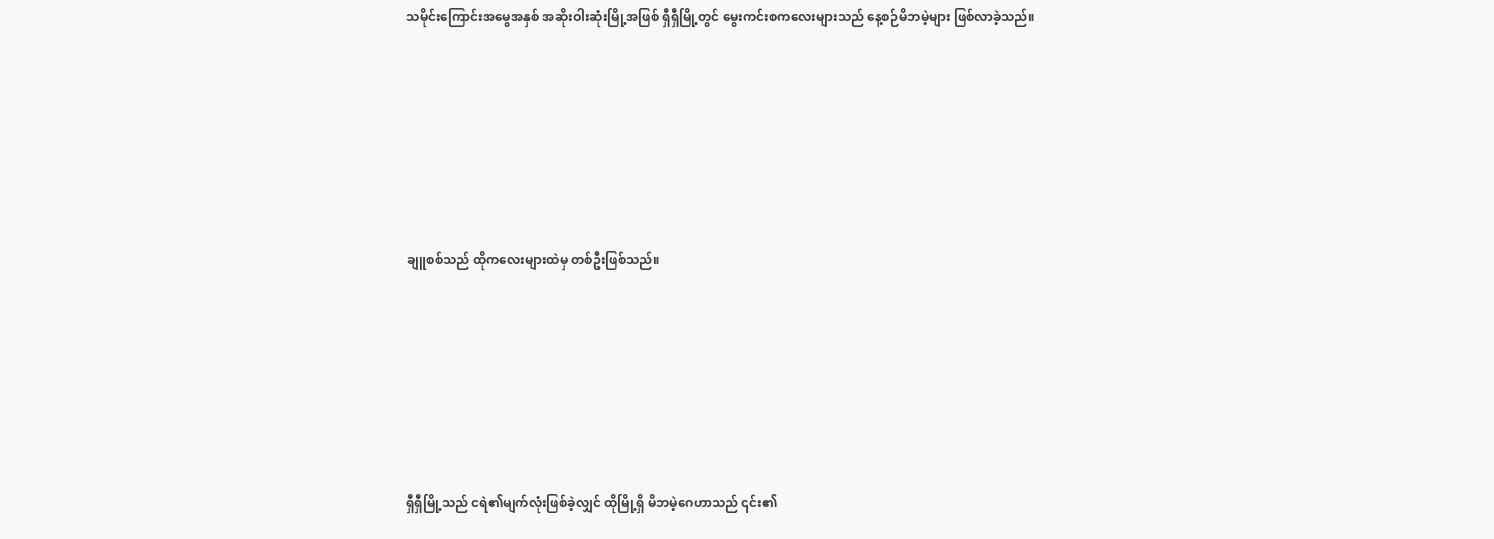သမိုင်းကြောင်းအမွေအနှစ် အဆိုးဝါးဆုံးမြို့အဖြစ် ရှီရှီမြို့တွင် မွေးကင်းစကလေးများသည် နေ့စဉ်မိဘမဲ့များ ဖြစ်လာခဲ့သည်။







ချူစစ်သည် ထိုကလေးများထဲမှ တစ်ဦးဖြစ်သည်။







ရှီရှီမြို့သည် ငရဲ၏မျက်လုံးဖြစ်ခဲ့လျှင် ထိုမြို့ရှိ မိဘမဲ့ဂေဟာသည် ၎င်း၏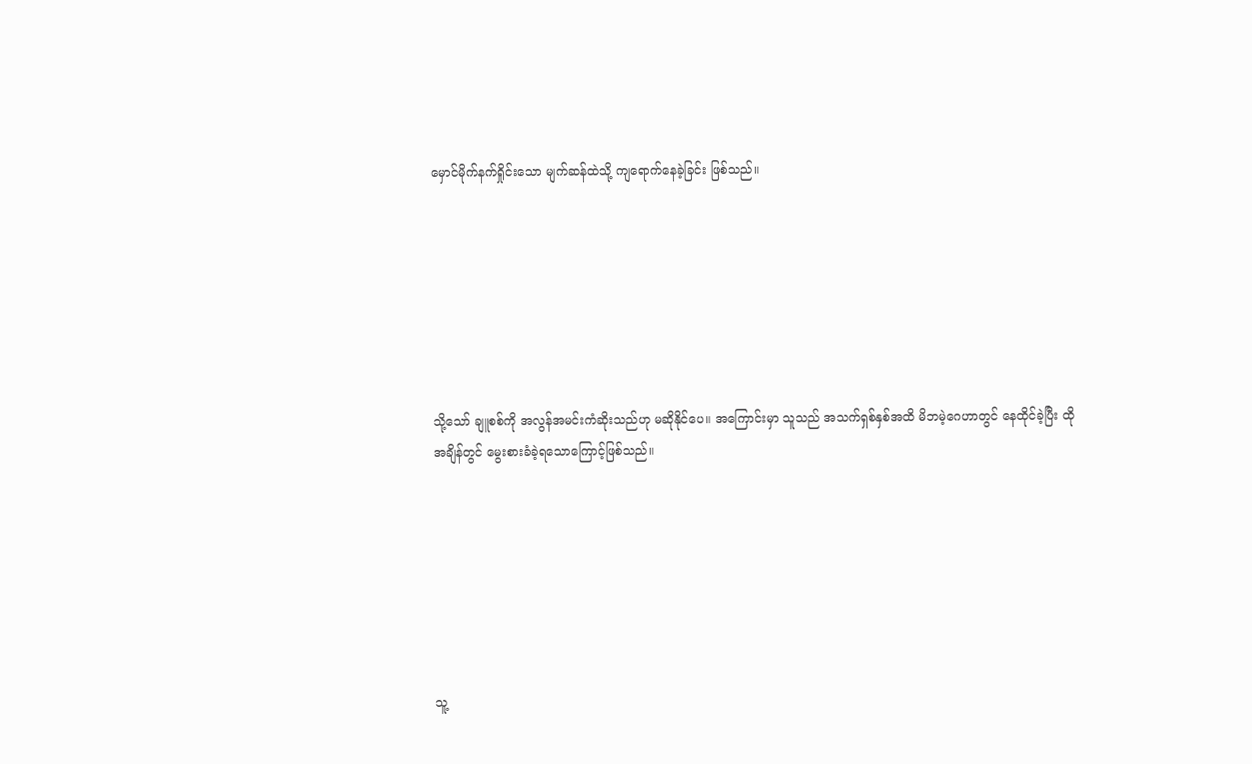မှောင်မိုက်နက်ရှိုင်းသော မျက်ဆန်ထဲသို့ ကျရောက်နေခဲ့ခြင်း ဖြစ်သည်။







သို့သော် ချူစစ်ကို အလွန်အမင်းကံဆိုးသည်ဟု မဆိုနိုင်ပေ။ အကြောင်းမှာ သူသည် အသက်ရှစ်နှစ်အထိ မိဘမဲ့ဂေဟာတွင် နေထိုင်ခဲ့ပြီး ထိုအချိန်တွင် မွေးစားခံခဲ့ရသောကြောင့်ဖြစ်သည်။







သူ့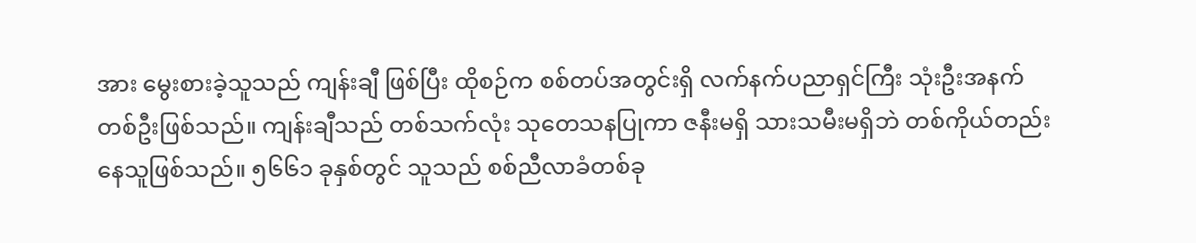အား မွေးစားခဲ့သူသည် ကျန်းချီ ဖြစ်ပြီး ထိုစဉ်က စစ်တပ်အတွင်းရှိ လက်နက်ပညာရှင်ကြီး သုံးဦးအနက် တစ်ဦးဖြစ်သည်။ ကျန်းချီသည် တစ်သက်လုံး သုတေသနပြုကာ ဇနီးမရှိ သားသမီးမရှိဘဲ တစ်ကိုယ်တည်းနေသူဖြစ်သည်။ ၅၆၆၁ ခုနှစ်တွင် သူသည် စစ်ညီလာခံတစ်ခု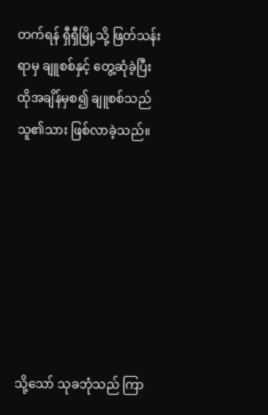တက်ရန် ရှီရှီမြို့သို့ ဖြတ်သန်းရာမှ ချူစစ်နှင့် တွေ့ဆုံခဲ့ပြီး ထိုအချိန်မှစ၍ ချူစစ်သည် သူ၏သား ဖြစ်လာခဲ့သည်။







သို့သော် သုခဘုံသည် ကြာ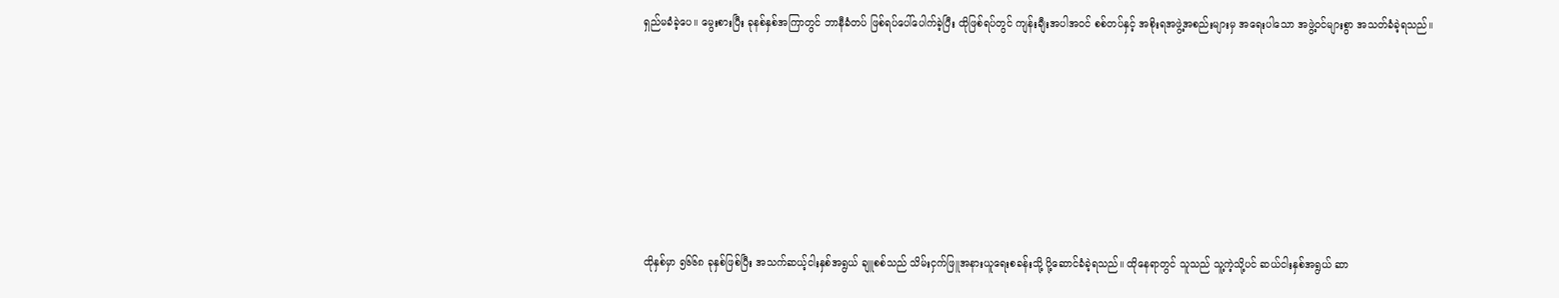ရှည်မခံခဲ့ပေ။ မွေးစားပြီး ခုနစ်နှစ်အကြာတွင် ဘာနီခံတပ် ဖြစ်ရပ်ပေါ်ပေါက်ခဲ့ပြီး ထိုဖြစ်ရပ်တွင် ကျန်းချီးအပါအဝင် စစ်တပ်နှင့် အစိုးရအဖွဲ့အစည်းများမှ အရေးပါသော အဖွဲ့ဝင်များစွာ အသတ်ခံခဲ့ရသည်။







ထိုနှစ်မှာ ၅၆၆၈ ခုနှစ်ဖြစ်ပြီး အသက်ဆယ့်ငါးနှစ်အရွယ် ချူစစ်သည် သိမ်းငှက်ဖြူအနားယူရေးစခန်းသို့ ပို့ဆောင်ခံခဲ့ရသည်။ ထိုနေရာတွင် သူသည် သူ့ကဲ့သို့ပင် ဆယ်ငါးနှစ်အရွယ် ဆာ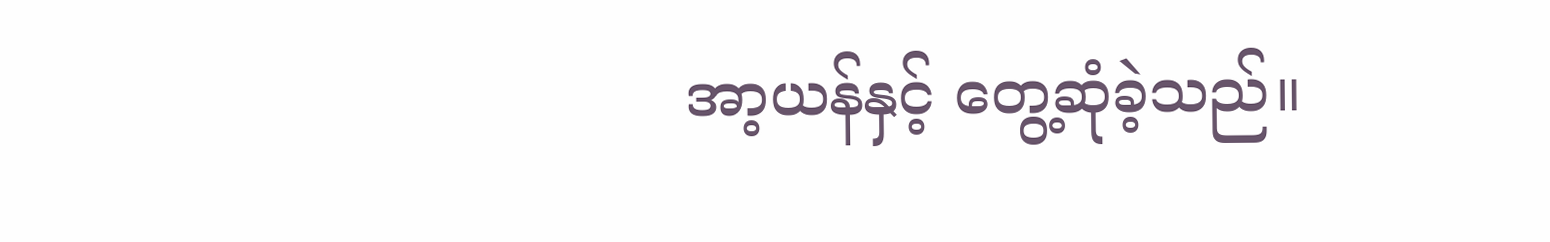အာ့ယန်နှင့် တွေ့ဆုံခဲ့သည်။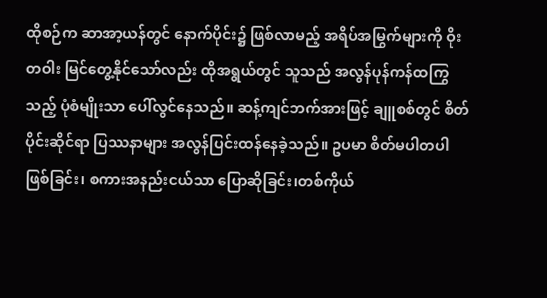ထိုစဉ်က ဆာအာ့ယန်တွင် နောက်ပိုင်း၌ ဖြစ်လာမည့် အရိပ်အမြွက်များကို ဝိုးတဝါး မြင်တွေ့နိုင်သော်လည်း ထိုအရွယ်တွင် သူသည် အလွန်ပုန်ကန်ထကြွသည့် ပုံစံမျိုးသာ ပေါ်လွင်နေသည်။ ဆန့်ကျင်ဘက်အားဖြင့် ချူစစ်တွင် စိတ်ပိုင်းဆိုင်ရာ ပြဿနာများ အလွန်ပြင်းထန်နေခဲ့သည်။ ဥပမာ စိတ်မပါတပါဖြစ်ခြင်း၊ စကားအနည်းငယ်သာ ပြောဆိုခြင်း၊တစ်ကိုယ်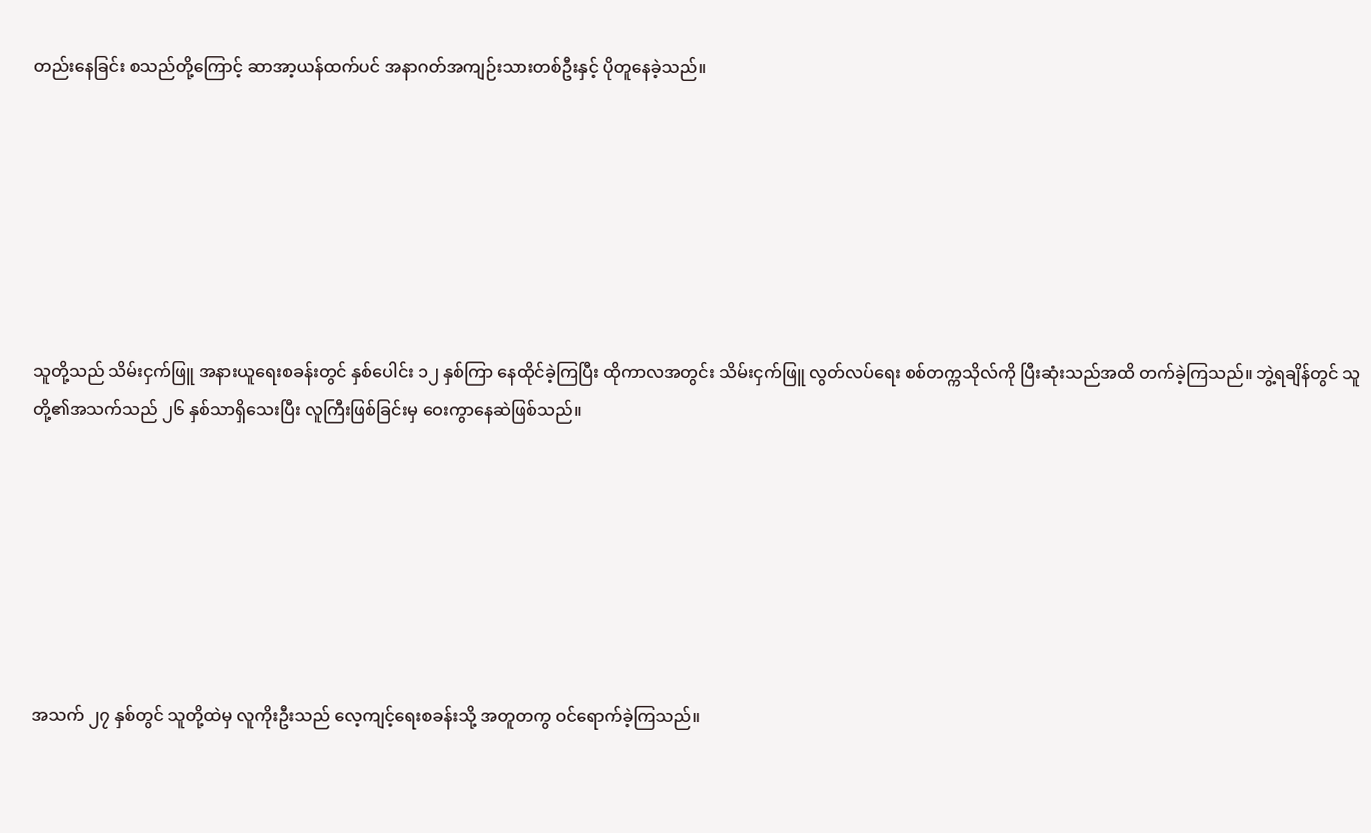တည်းနေခြင်း စသည်တို့ကြောင့် ဆာအာ့ယန်ထက်ပင် အနာဂတ်အကျဉ်းသားတစ်ဦးနှင့် ပိုတူနေခဲ့သည်။







သူတို့သည် သိမ်းငှက်ဖြူ အနားယူရေးစခန်းတွင် နှစ်ပေါင်း ၁၂ နှစ်ကြာ နေထိုင်ခဲ့ကြပြီး ထိုကာလအတွင်း သိမ်းငှက်ဖြူ လွတ်လပ်ရေး စစ်တက္ကသိုလ်ကို ပြီးဆုံးသည်အထိ တက်ခဲ့ကြသည်။ ဘွဲ့ရချိန်တွင် သူတို့၏အသက်သည် ၂၆ နှစ်သာရှိသေးပြီး လူကြီးဖြစ်ခြင်းမှ ဝေးကွာနေဆဲဖြစ်သည်။







အသက် ၂၇ နှစ်တွင် သူတို့ထဲမှ လူကိုးဦးသည် လေ့ကျင့်ရေးစခန်းသို့ အတူတကွ ဝင်ရောက်ခဲ့ကြသည်။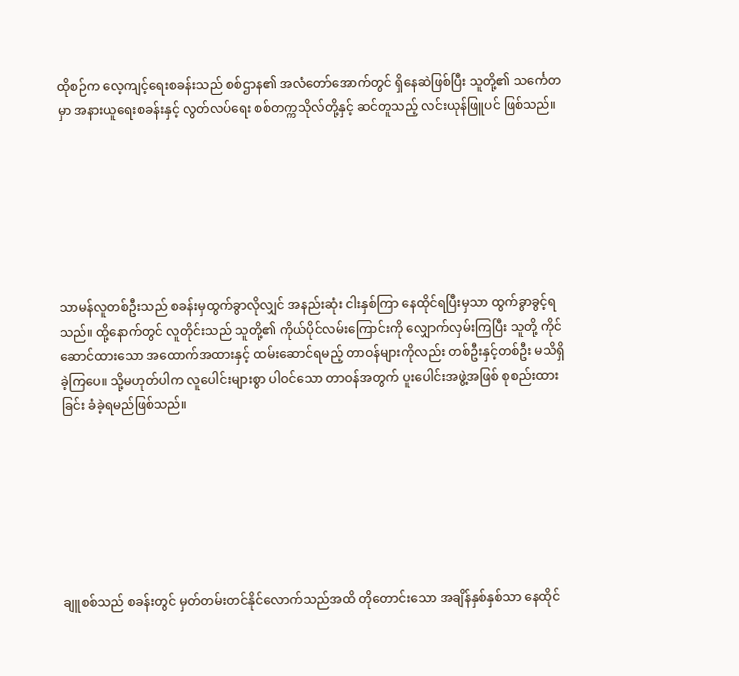ထိုစဉ်က လေ့ကျင့်ရေးစခန်းသည် စစ်ဌာန၏ အလံတော်အောက်တွင် ရှိနေဆဲဖြစ်ပြီး သူတို့၏ သင်္ကေတမှာ အနားယူရေးစခန်းနှင့် လွတ်လပ်ရေး စစ်တက္ကသိုလ်တို့နှင့် ဆင်တူသည့် လင်းယုန်ဖြူပင် ဖြစ်သည်။







သာမန်လူတစ်ဦးသည် စခန်းမှထွက်ခွာလိုလျှင် အနည်းဆုံး ငါးနှစ်ကြာ နေထိုင်ရပြီးမှသာ ထွက်ခွာခွင့်ရသည်။ ထို့နောက်တွင် လူတိုင်းသည် သူတို့၏ ကိုယ်ပိုင်လမ်းကြောင်းကို လျှောက်လှမ်းကြပြီး သူတို့ ကိုင်ဆောင်ထားသော အထောက်အထားနှင့် ထမ်းဆောင်ရမည့် တာဝန်များကိုလည်း တစ်ဦးနှင့်တစ်ဦး မသိရှိခဲ့ကြပေ။ သို့မဟုတ်ပါက လူပေါင်းများစွာ ပါဝင်သော တာဝန်အတွက် ပူးပေါင်းအဖွဲ့အဖြစ် စုစည်းထားခြင်း ခံခဲ့ရမည်ဖြစ်သည်။







ချူစစ်သည် စခန်းတွင် မှတ်တမ်းတင်နိုင်လောက်သည်အထိ တိုတောင်းသော အချိန်နှစ်နှစ်သာ နေထိုင်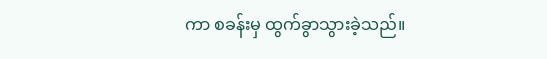ကာ စခန်းမှ ထွက်ခွာသွားခဲ့သည်။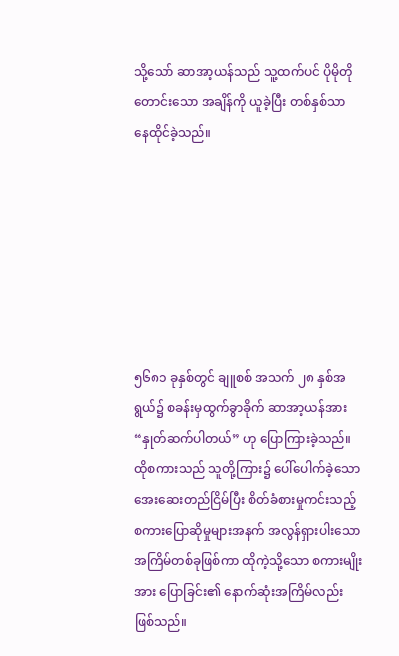သို့သော် ဆာအာ့ယန်သည် သူ့ထက်ပင် ပိုမိုတိုတောင်းသော အချိန်ကို ယူခဲ့ပြီး တစ်နှစ်သာ နေထိုင်ခဲ့သည်။







၅၆၈၁ ခုနှစ်တွင် ချူစစ် အသက် ၂၈ နှစ်အရွယ်၌ စခန်းမှထွက်ခွာခိုက် ဆာအာ့ယန်အား “နှုတ်ဆက်ပါတယ်” ဟု ပြောကြားခဲ့သည်။ ထိုစကားသည် သူတို့ကြား၌ ပေါ်ပေါက်ခဲ့သော အေးဆေးတည်ငြိမ်ပြီး စိတ်ခံစားမှုကင်းသည့် စကားပြောဆိုမှုများအနက် အလွန်ရှားပါးသော အကြိမ်တစ်ခုဖြစ်ကာ ထိုကဲ့သို့သော စကားမျိုးအား ပြောခြင်း၏ နောက်ဆုံးအကြိမ်လည်း ဖြစ်သည်။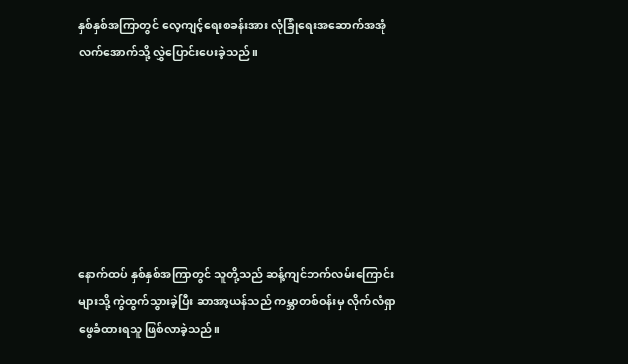နှစ်နှစ်အကြာတွင် လေ့ကျင့်ရေးစခန်းအား လုံခြုံရေးအဆောက်အအုံလက်အောက်သို့ လွှဲပြောင်းပေးခဲ့သည်။







နောက်ထပ် နှစ်နှစ်အကြာတွင် သူတို့သည် ဆန့်ကျင်ဘက်လမ်းကြောင်းများသို့ ကွဲထွက်သွားခဲ့ပြီး ဆာအာ့ယန်သည် ကမ္ဘာတစ်ဝန်းမှ လိုက်လံရှာဖွေခံထားရသူ ဖြစ်လာခဲ့သည်။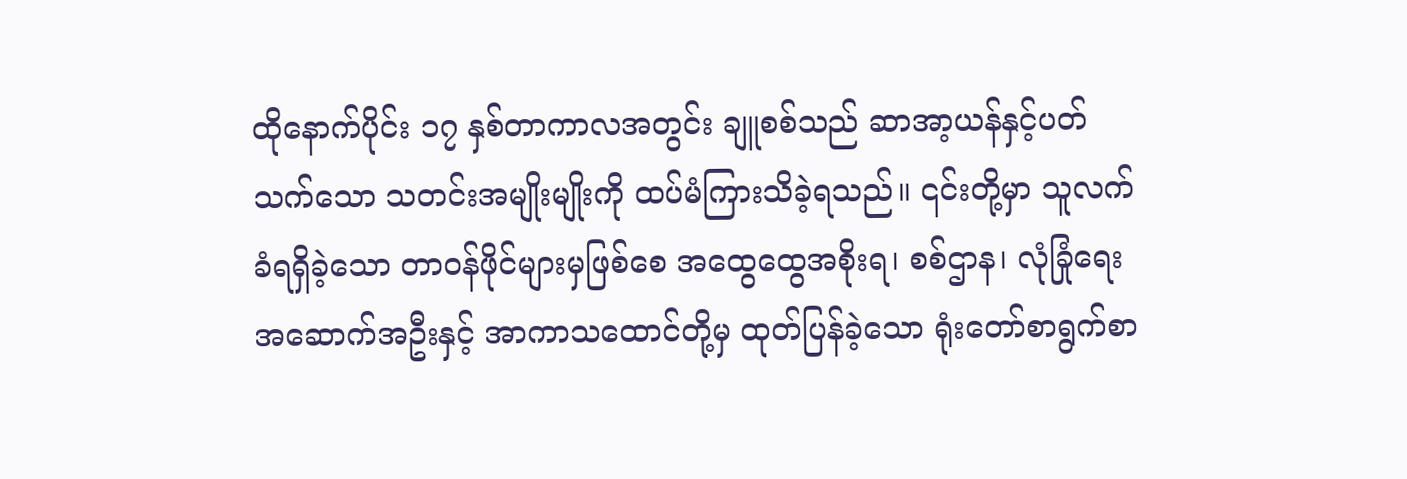ထိုနောက်ပိုင်း ၁၇ နှစ်တာကာလအတွင်း ချူစစ်သည် ဆာအာ့ယန်နှင့်ပတ်သက်သော သတင်းအမျိုးမျိုးကို ထပ်မံကြားသိခဲ့ရသည်။ ၎င်းတို့မှာ သူလက်ခံရရှိခဲ့သော တာဝန်ဖိုင်များမှဖြစ်စေ အထွေထွေအစိုးရ၊ စစ်ဌာန၊ လုံခြုံရေးအဆောက်အဦးနှင့် အာကာသထောင်တို့မှ ထုတ်ပြန်ခဲ့သော ရုံးတော်စာရွက်စာ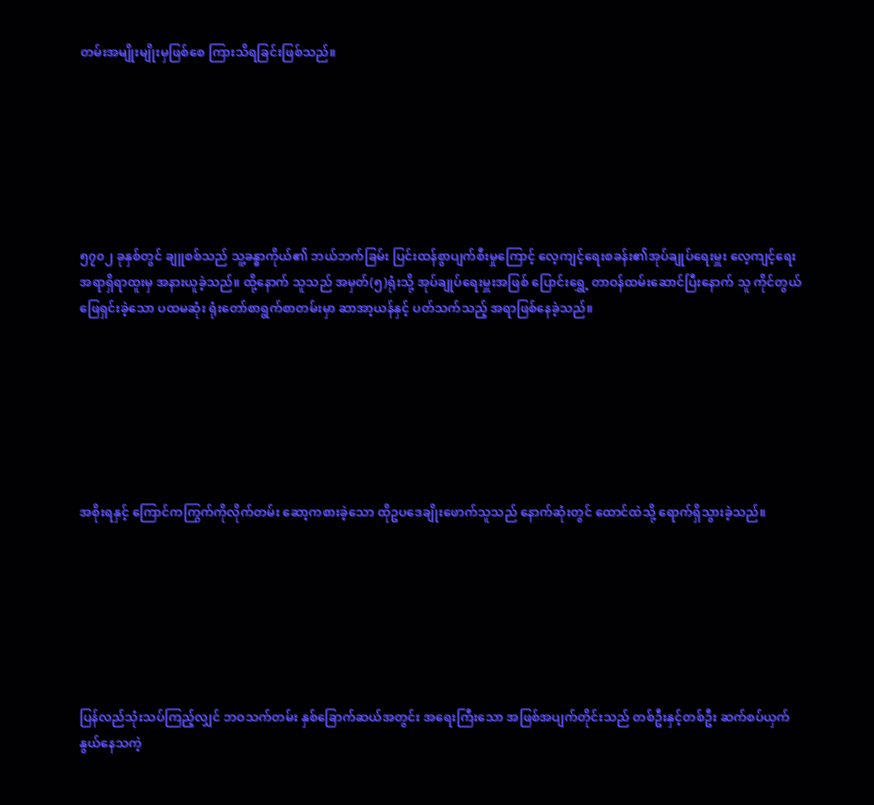တမ်းအမျိုးမျိုးမှဖြစ်စေ ကြားသိရခြင်းဖြစ်သည်။







၅၇၀၂ ခုနှစ်တွင် ချူစစ်သည် သူ့ခန္ဓာကိုယ်၏ ဘယ်ဘက်ခြမ်း ပြင်းထန်စွာပျက်စီးမှုကြောင့် လေ့ကျင့်ရေးစခန်း၏အုပ်ချုပ်ရေးမှူး လေ့ကျင့်ရေးအရာရှိရာထူးမှ အနားယူခဲ့သည်။ ထို့နောက် သူသည် အမှတ်(၅)ရုံးသို့ အုပ်ချုပ်ရေးမှူးအဖြစ် ပြောင်းရွှေ့ တာဝန်ထမ်းဆောင်ပြီးနောက် သူ ကိုင်တွယ်ဖြေရှင်းခဲ့သော ပထမဆုံး ရုံးတော်စာရွက်စာတမ်းမှာ ဆာအာ့ယန်နှင့် ပတ်သက်သည့် အရာဖြစ်နေခဲ့သည်။







အစိုးရနှင့် ကြောင်ကကြွက်ကိုလိုက်တမ်း ဆော့ကစားခဲ့သော ထိုဥပဒေချိုးဖောက်သူသည် နောက်ဆုံးတွင် ထောင်ထဲသို့ ရောက်ရှိသွားခဲ့သည်။







ပြန်လည်သုံးသပ်ကြည့်လျှင် ဘဝသက်တမ်း နှစ်ခြောက်ဆယ်အတွင်း အရေးကြီးသော အဖြစ်အပျက်တိုင်းသည် တစ်ဦးနှင့်တစ်ဦး ဆက်စပ်ယှက်နွယ်နေသကဲ့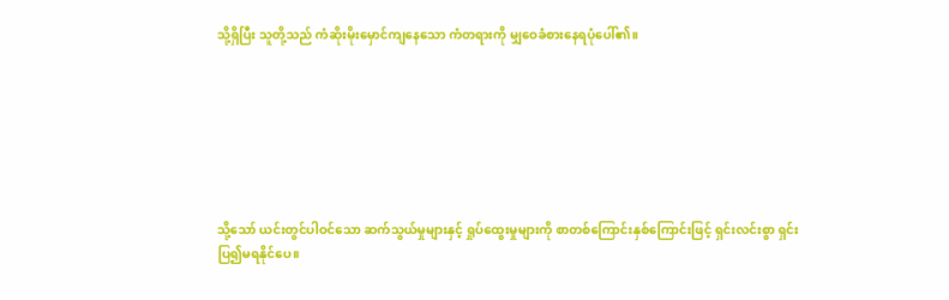သို့ရှိပြီး သူတို့သည် ကံဆိုးမိုးမှောင်ကျနေသော ကံတရားကို မျှဝေခံစားနေရပုံပေါ်၏။







သို့သော် ယင်းတွင်ပါဝင်သော ဆက်သွယ်မှုများနှင့် ရှုပ်ထွေးမှုများကို စာတစ်ကြောင်းနှစ်ကြောင်းဖြင့် ရှင်းလင်းစွာ ရှင်းပြ၍မရနိုင်ပေ။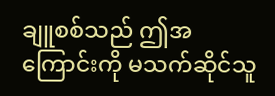ချူစစ်သည် ဤအကြောင်းကို မသက်ဆိုင်သူ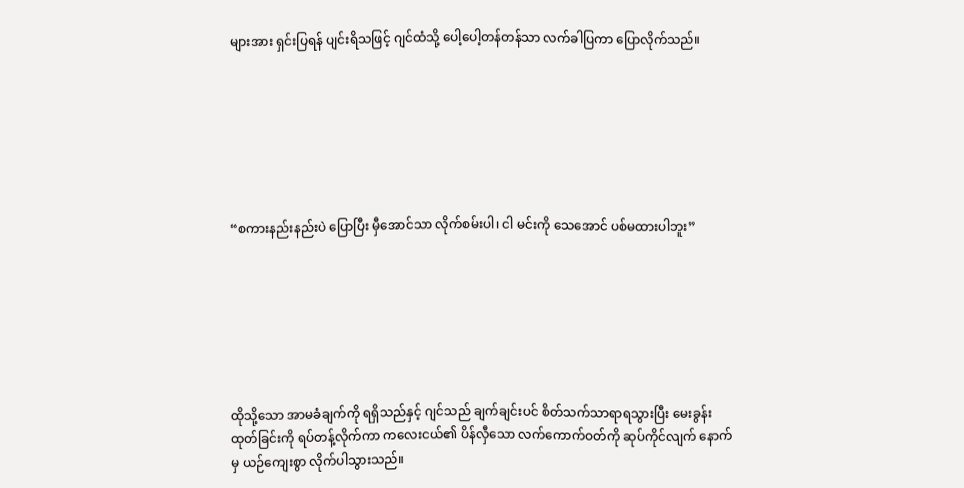များအား ရှင်းပြရန် ပျင်းရိသဖြင့် ဂျင်ထံသို့ ပေါ့ပေါ့တန်တန်သာ လက်ခါပြကာ ပြောလိုက်သည်။







“စကားနည်းနည်းပဲ ပြောပြီး မှီအောင်သာ လိုက်စမ်းပါ၊ ငါ မင်းကို သေအောင် ပစ်မထားပါဘူး”







ထိုသို့သော အာမခံချက်ကို ရရှိသည်နှင့် ဂျင်သည် ချက်ချင်းပင် စိတ်သက်သာရာရသွားပြီး မေးခွန်းထုတ်ခြင်းကို ရပ်တန့်လိုက်ကာ ကလေးငယ်၏ ပိန်လှီသော လက်ကောက်ဝတ်ကို ဆုပ်ကိုင်လျက် နောက်မှ ယဉ်ကျေးစွာ လိုက်ပါသွားသည်။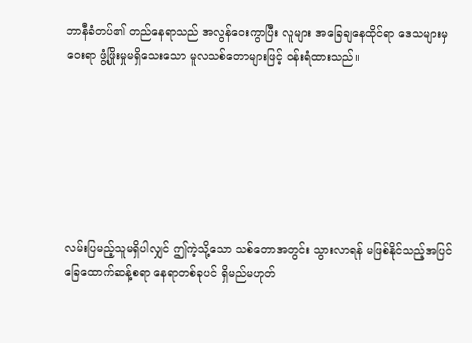ဘာနီခံတပ်၏ တည်နေရာသည် အလွန်ဝေးကွာပြီး လူများ အခြေချနေထိုင်ရာ ဒေသများမှ ဝေးရာ ဖွံ့ဖြိုးမှုမရှိသေးသော မူလသစ်တောများဖြင့် ဝန်းရံထားသည်။







လမ်းပြမည့်သူမရှိပါလျှင် ဤကဲ့သို့သော သစ်တောအတွင်း သွားလာရန် မဖြစ်နိုင်သည့်အပြင် ခြေထောက်ဆန့်စရာ နေရာတစ်ခုပင် ရှိမည်မဟုတ်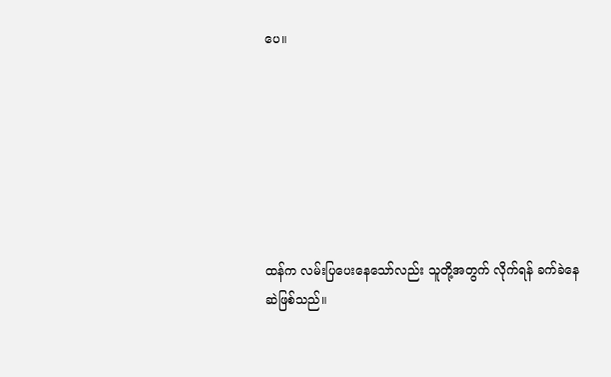ပေ။







ထန်က လမ်းပြပေးနေသော်လည်း သူတို့အတွက် လိုက်ရန် ခက်ခဲနေဆဲဖြစ်သည်။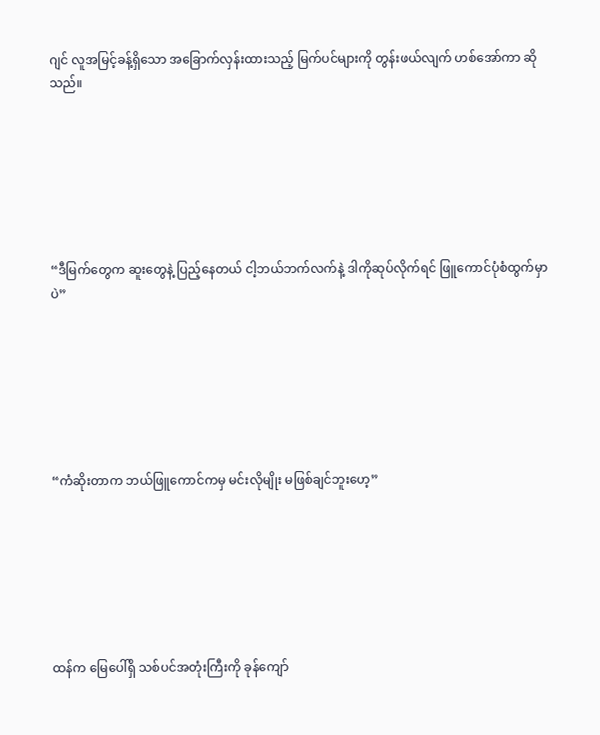ဂျင် လူအမြင့်ခန့်ရှိသော အခြောက်လှန်းထားသည့် မြက်ပင်များကို တွန်းဖယ်လျက် ဟစ်အော်ကာ ဆိုသည်။







“ဒီမြက်တွေက ဆူးတွေနဲ့ ပြည့်နေတယ် ငါ့ဘယ်ဘက်လက်နဲ့ ဒါကိုဆုပ်လိုက်ရင် ဖြူကောင်ပုံစံထွက်မှာပဲ”







“ကံဆိုးတာက ဘယ်ဖြူကောင်ကမှ မင်းလိုမျိုး မဖြစ်ချင်ဘူးဟေ့”







ထန်က မြေပေါ်ရှိ သစ်ပင်အတုံးကြီးကို ခုန်ကျော်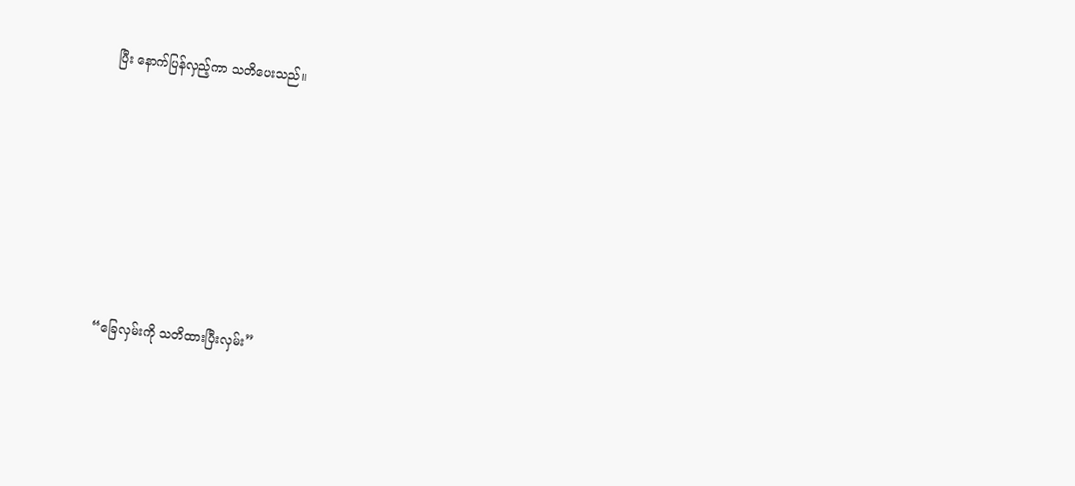ပြီး နောက်ပြန်လှည့်ကာ သတိပေးသည်။







“ခြေလှမ်းကို သတိထားပြီးလှမ်း”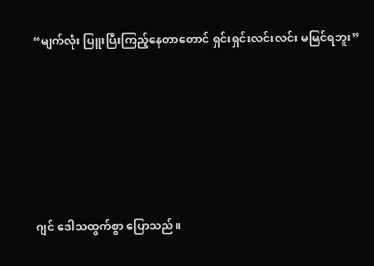“မျက်လုံး ပြူးပြီးကြည့်နေတာတောင် ရှင်းရှင်းလင်းလင်း မမြင်ရဘူး”







ဂျင် ဒေါသထွက်စွာ ပြောသည်။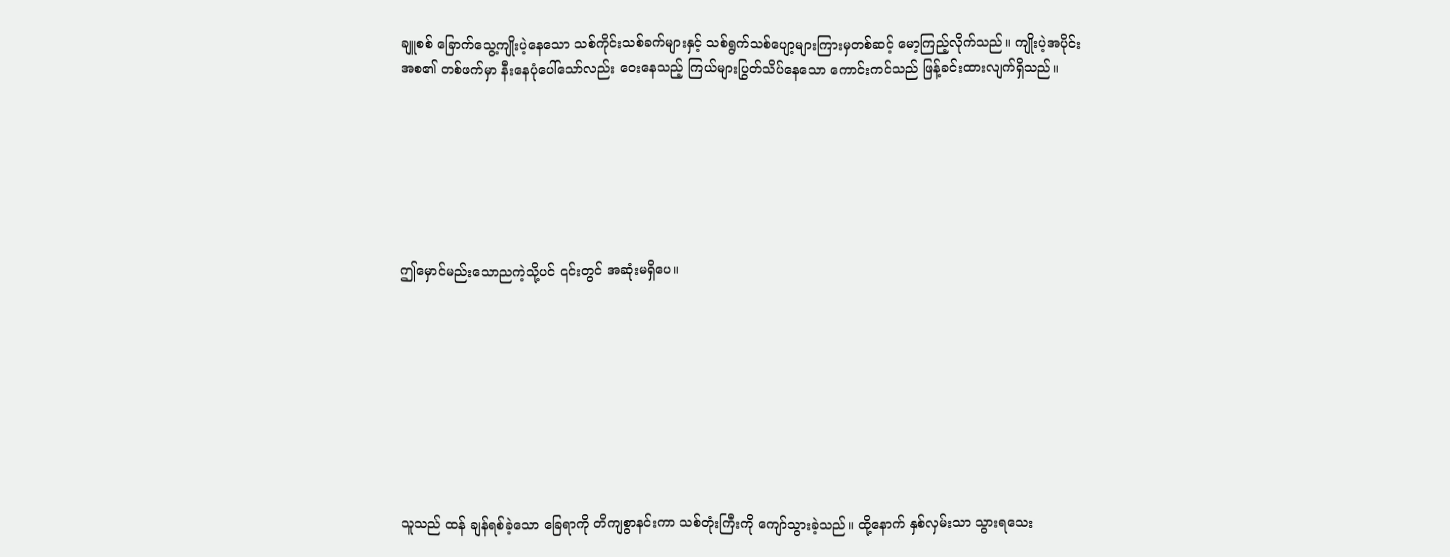ချူစစ် ခြောက်သွေ့ကျိုးပဲ့နေသော သစ်ကိုင်းသစ်ခက်များနှင့် သစ်ရွက်သစ်ပျော့များကြားမှတစ်ဆင့် မော့ကြည့်လိုက်သည်။ ကျိုးပဲ့အပိုင်းအစ၏ တစ်ဖက်မှာ နီးနေပုံပေါ်သော်လည်း ဝေးနေသည့် ကြယ်များပြွတ်သိပ်နေသော ကောင်းကင်သည် ဖြန့်ခင်းထားလျက်ရှိသည်။







ဤမှောင်မည်းသောညကဲ့သို့ပင် ၎င်းတွင် အဆုံးမရှိပေ။









သူသည် ထန် ချန်ရစ်ခဲ့သော ခြေရာကို တိကျစွာနင်းကာ သစ်တုံးကြီးကို ကျော်သွားခဲ့သည်။ ထို့နောက် နှစ်လှမ်းသာ သွားရသေး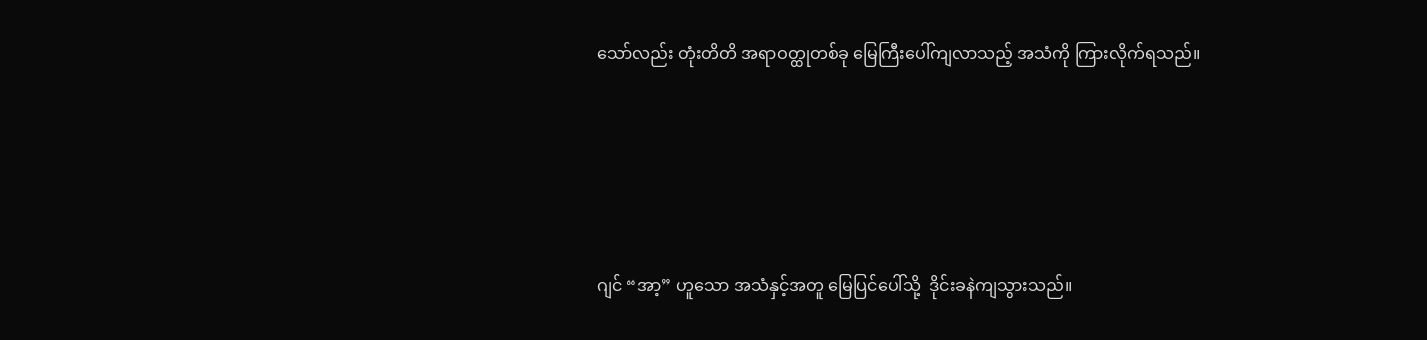သော်လည်း တုံးတိတိ အရာဝတ္ထုတစ်ခု မြေကြီးပေါ်ကျလာသည့် အသံကို ကြားလိုက်ရသည်။







ဂျင် “အာ့” ဟူသော အသံနှင့်အတူ မြေပြင်ပေါ်သို့  ဒိုင်းခနဲကျသွားသည်။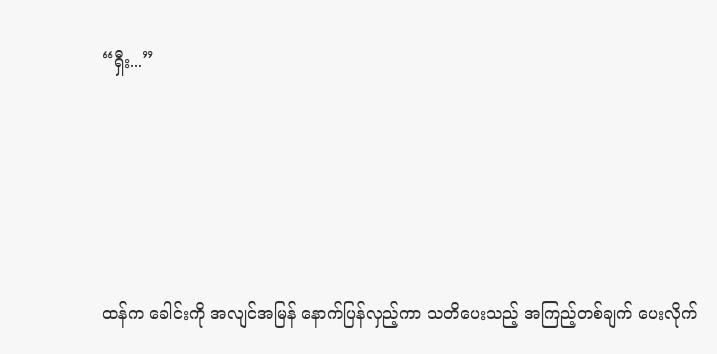“ရှီး...”







ထန်က ခေါင်းကို အလျင်အမြန် နောက်ပြန်လှည့်ကာ သတိပေးသည့် အကြည့်တစ်ချက် ပေးလိုက်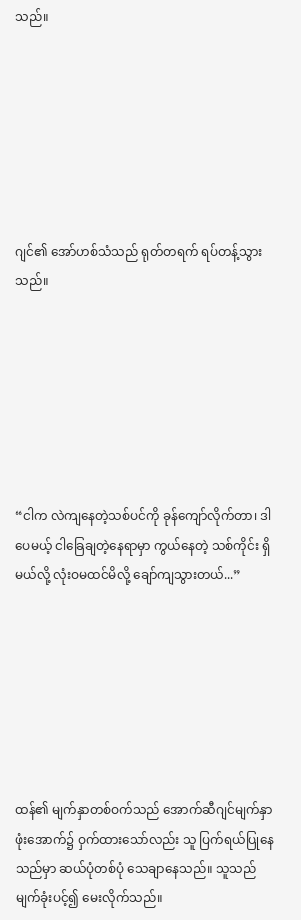သည်။







ဂျင်၏ အော်ဟစ်သံသည် ရုတ်တရက် ရပ်တန့်သွားသည်။







“ငါက လဲကျနေတဲ့သစ်ပင်ကို ခုန်ကျော်လိုက်တာ၊ ဒါပေမယ့် ငါခြေချတဲ့နေရာမှာ ကွယ်နေတဲ့ သစ်ကိုင်း ရှိမယ်လို့ လုံးဝမထင်မိလို့ ချော်ကျသွားတယ်...”







ထန်၏ မျက်နှာတစ်ဝက်သည် အောက်ဆီဂျင်မျက်နှာဖုံးအောက်၌ ဝှက်ထားသော်လည်း သူ ပြက်ရယ်ပြုနေသည်မှာ ဆယ်ပုံတစ်ပုံ သေချာနေသည်။ သူသည် မျက်ခုံးပင့်၍ မေးလိုက်သည်။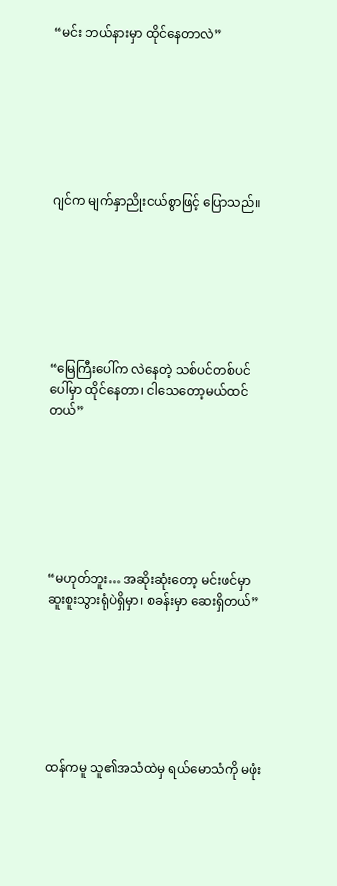“မင်း ဘယ်နားမှာ ထိုင်နေတာလဲ”







ဂျင်က မျက်နှာညိုးငယ်စွာဖြင့် ပြောသည်။







“မြေကြီးပေါ်က လဲနေတဲ့ သစ်ပင်တစ်ပင်ပေါ်မှာ ထိုင်နေတာ၊ ငါသေတော့မယ်ထင်တယ်”







“မဟုတ်ဘူး… အဆိုးဆုံးတော့ မင်းဖင်မှာ ဆူးစူးသွားရုံပဲရှိမှာ၊ စခန်းမှာ ဆေးရှိတယ်”







ထန်ကမူ သူ၏အသံထဲမှ ရယ်မောသံကို မဖုံး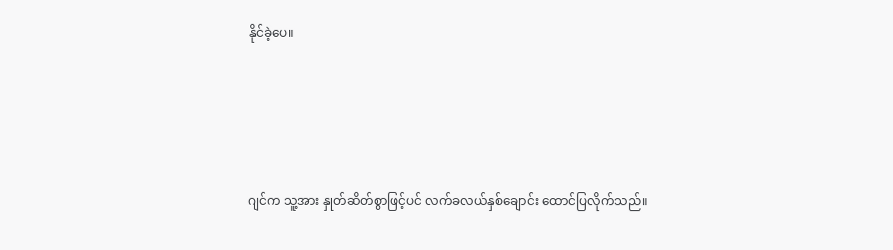နိုင်ခဲ့ပေ။







ဂျင်က သူ့အား နှုတ်ဆိတ်စွာဖြင့်ပင် လက်ခလယ်နှစ်ချောင်း ထောင်ပြလိုက်သည်။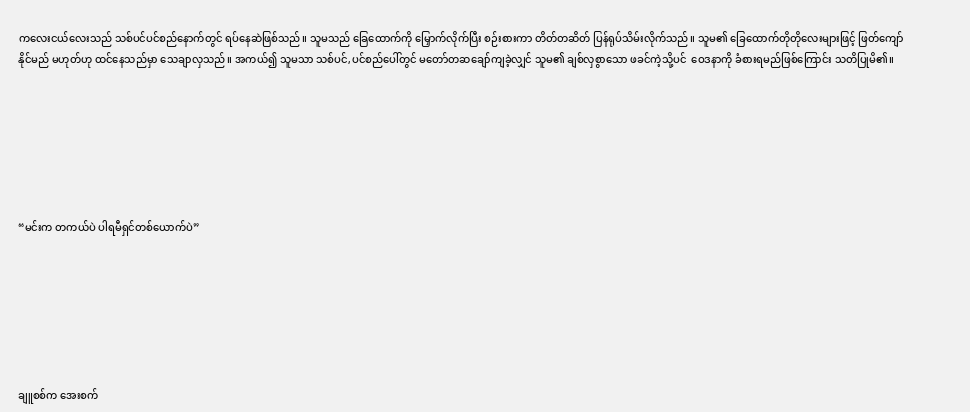ကလေးငယ်လေးသည် သစ်ပင်ပင်စည်နောက်တွင် ရပ်နေဆဲဖြစ်သည်။ သူမသည် ခြေထောက်ကို မြှောက်လိုက်ပြီး စဉ်းစားကာ တိတ်တဆိတ် ပြန်ရုပ်သိမ်းလိုက်သည်။ သူမ၏ ခြေထောက်တိုတိုလေးများဖြင့် ဖြတ်ကျော်နိုင်မည် မဟုတ်ဟု ထင်နေသည်မှာ သေချာလှသည်။ အကယ်၍ သူမသာ သစ်ပင်,ပင်စည်ပေါ်တွင် မတော်တဆချော်ကျခဲ့လျှင် သူမ၏ ချစ်လှစွာသော ဖခင်ကဲ့သို့ပင်  ဝေဒနာကို ခံစားရမည်ဖြစ်ကြောင်း သတိပြုမိ၏။







“မင်းက တကယ်ပဲ ပါရမီရှင်တစ်ယောက်ပဲ”







ချူစစ်က အေးစက်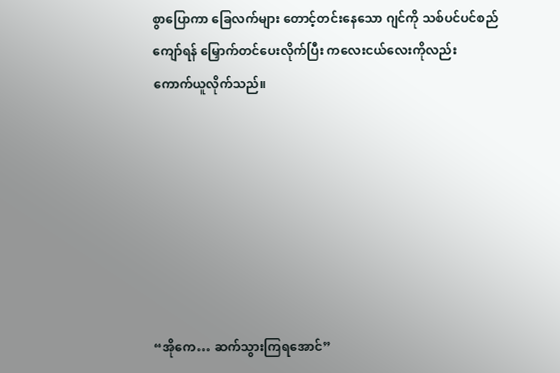စွာပြောကာ ခြေလက်များ တောင့်တင်းနေသော ဂျင်ကို သစ်ပင်ပင်စည်ကျော်ရန် မြှောက်တင်ပေးလိုက်ပြီး ကလေးငယ်လေးကိုလည်း ကောက်ယူလိုက်သည်။







“အိုကေ… ဆက်သွားကြရအောင်”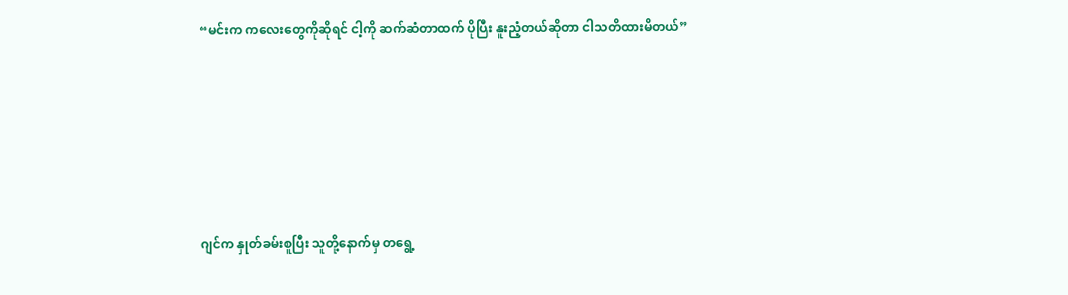“မင်းက ကလေးတွေကိုဆိုရင် ငါ့ကို ဆက်ဆံတာထက် ပိုပြီး နူးညံ့တယ်ဆိုတာ ငါသတိထားမိတယ်”







ဂျင်က နှုတ်ခမ်းစူပြီး သူတို့နောက်မှ တရွေ့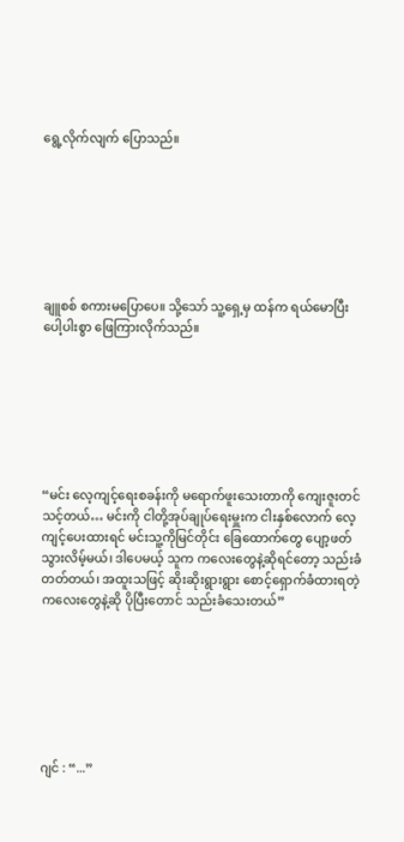ရွေ့လိုက်လျက် ပြောသည်။







ချူစစ် စကားမပြောပေ။ သို့သော် သူ့ရှေ့မှ ထန်က ရယ်မောပြီး ပေါ့ပါးစွာ ဖြေကြားလိုက်သည်။







“မင်း လေ့ကျင့်ရေးစခန်းကို မရောက်ဖူးသေးတာကို ကျေးဇူးတင်သင့်တယ်… မင်းကို ငါတို့အုပ်ချုပ်ရေးမှူးက ငါးနှစ်လောက် လေ့ကျင့်ပေးထားရင် မင်းသူ့ကိုမြင်တိုင်း ခြေထောက်တွေ ပျော့ဖတ်သွားလိမ့်မယ်၊ ဒါပေမယ့် သူက ကလေးတွေနဲ့ဆိုရင်တော့ သည်းခံတတ်တယ်၊ အထူးသဖြင့် ဆိုးဆိုးရွားရွား စောင့်ရှောက်ခံထားရတဲ့ ကလေးတွေနဲ့ဆို ပိုပြီးတောင် သည်းခံသေးတယ်”







ဂျင် : “...”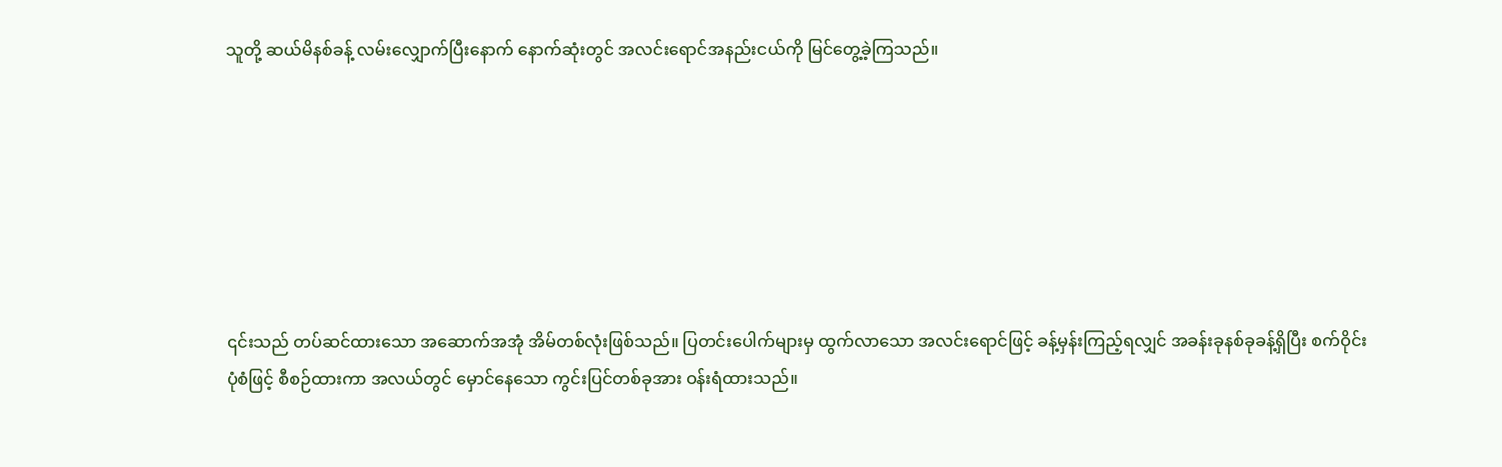သူတို့ ဆယ်မိနစ်ခန့် လမ်းလျှောက်ပြီးနောက် နောက်ဆုံးတွင် အလင်းရောင်အနည်းငယ်ကို မြင်တွေ့ခဲ့ကြသည်။







၎င်းသည် တပ်ဆင်ထားသော အဆောက်အအုံ အိမ်တစ်လုံးဖြစ်သည်။ ပြတင်းပေါက်များမှ ထွက်လာသော အလင်းရောင်ဖြင့် ခန့်မှန်းကြည့်ရလျှင် အခန်းခုနစ်ခုခန့်ရှိပြီး စက်ဝိုင်းပုံစံဖြင့် စီစဉ်ထားကာ အလယ်တွင် မှောင်နေသော ကွင်းပြင်တစ်ခုအား ဝန်းရံထားသည်။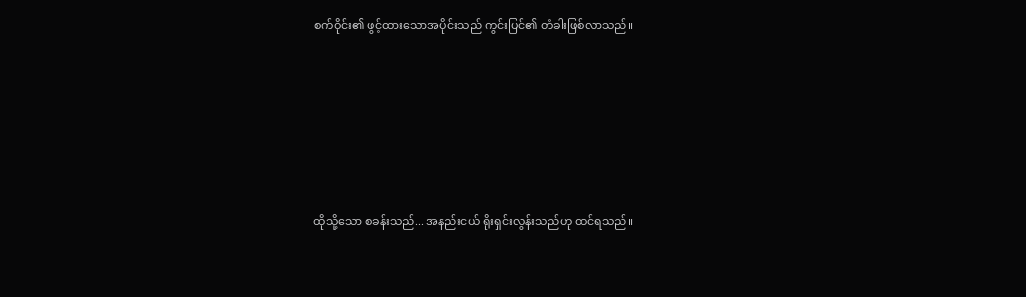စက်ဝိုင်း၏ ဖွင့်ထားသောအပိုင်းသည် ကွင်းပြင်၏ တံခါးဖြစ်လာသည်။







ထိုသို့သော စခန်းသည်... အနည်းငယ် ရိုးရှင်းလွန်းသည်ဟု ထင်ရသည်။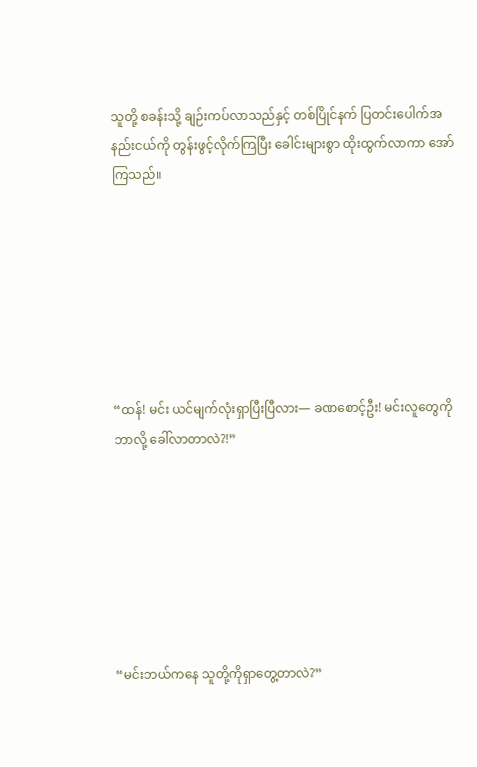သူတို့ စခန်းသို့ ချဉ်းကပ်လာသည်နှင့် တစ်ပြိုင်နက် ပြတင်းပေါက်အနည်းငယ်ကို တွန်းဖွင့်လိုက်ကြပြီး ခေါင်းများစွာ ထိုးထွက်လာကာ အော်ကြသည်။







“ထန်! မင်း ယင်မျက်လုံးရှာပြီးပြီလား— ခဏစောင့်ဦး! မင်းလူတွေကို ဘာလို့ ခေါ်လာတာလဲ?!”







“မင်းဘယ်ကနေ သူတို့ကိုရှာတွေ့တာလဲ?”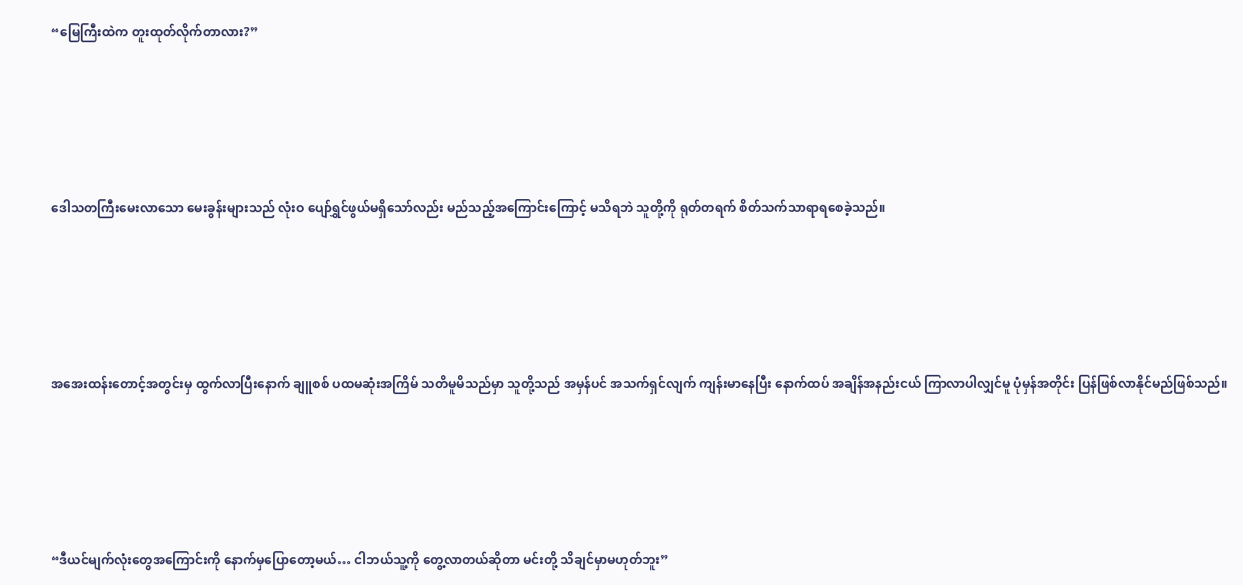“မြေကြီးထဲက တူးထုတ်လိုက်တာလား?”







ဒေါသတကြီးမေးလာသော မေးခွန်းများသည် လုံးဝ ပျော်ရွှင်ဖွယ်မရှိသော်လည်း မည်သည့်အကြောင်းကြောင့် မသိရဘဲ သူတို့ကို ရုတ်တရက် စိတ်သက်သာရာရစေခဲ့သည်။







အအေးထန်းတောင့်အတွင်းမှ ထွက်လာပြီးနောက် ချူစစ် ပထမဆုံးအကြိမ် သတိမူမိသည်မှာ သူတို့သည် အမှန်ပင် အသက်ရှင်လျက် ကျန်းမာနေပြီး နောက်ထပ် အချိန်အနည်းငယ် ကြာလာပါလျှင်မူ ပုံမှန်အတိုင်း ပြန်ဖြစ်လာနိုင်မည်ဖြစ်သည်။







“ဒီယင်မျက်လုံးတွေအကြောင်းကို နောက်မှပြောတော့မယ်… ငါဘယ်သူ့ကို တွေ့လာတယ်ဆိုတာ မင်းတို့ သိချင်မှာမဟုတ်ဘူး”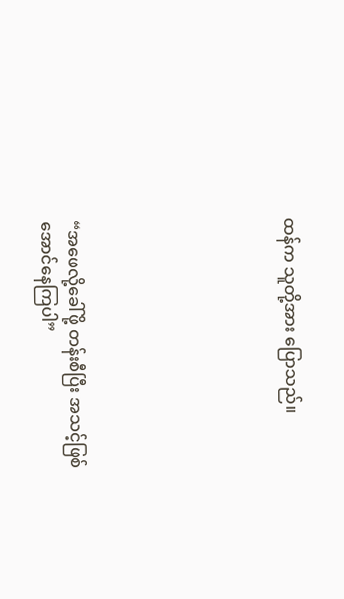ထန်က သူတို့အား ပြောသည်။







“အဖေလို့ခေါ်ဖို့ တန်းစီပြီး အသင့်ဖြစ်အောင်နေကြပါ”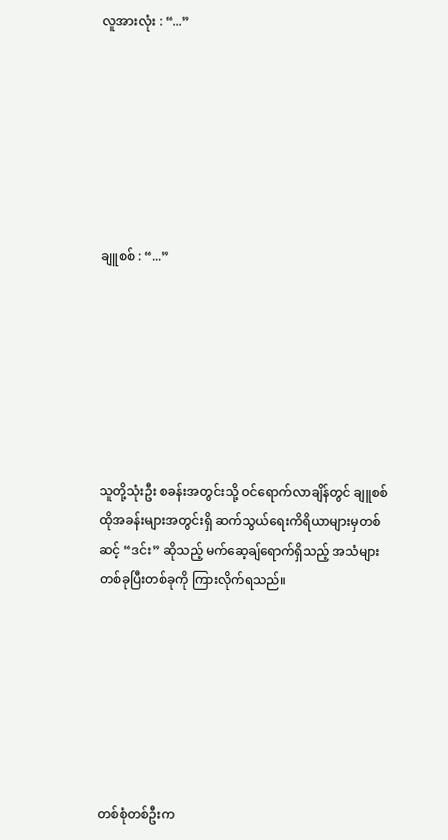လူအားလုံး : “...”







ချူစစ် : “...”







သူတို့သုံးဦး စခန်းအတွင်းသို့ ဝင်ရောက်လာချိန်တွင် ချူစစ် ထိုအခန်းများအတွင်းရှိ ဆက်သွယ်ရေးကိရိယာများမှတစ်ဆင့် “ဒင်း” ဆိုသည့် မက်ဆေ့ချ်ရောက်ရှိသည့် အသံများ တစ်ခုပြီးတစ်ခုကို ကြားလိုက်ရသည်။







တစ်စုံတစ်ဦးက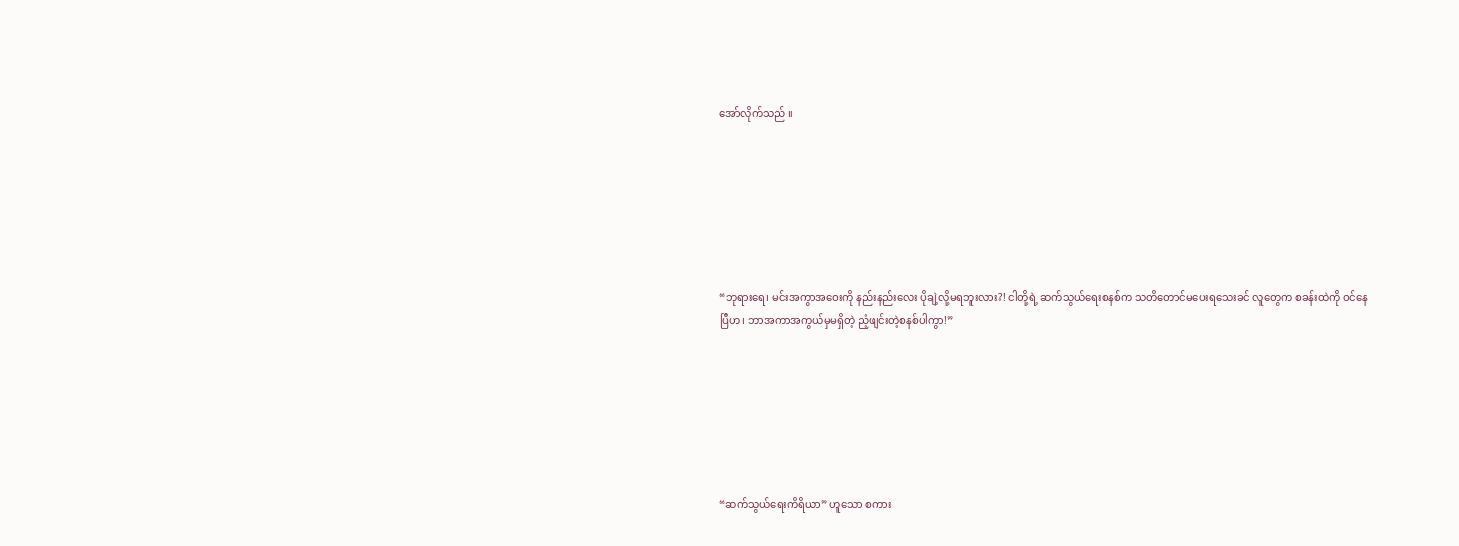အော်လိုက်သည် ။







“ဘုရားရေ၊ မင်းအကွာအဝေးကို နည်းနည်းလေး ပိုချဲ့လို့မရဘူးလား?! ငါတို့ရဲ့ ဆက်သွယ်ရေးစနစ်က သတိတောင်မပေးရသေးခင် လူတွေက စခန်းထဲကို ဝင်နေပြီဟ၊ ဘာအကာအကွယ်မှမရှိတဲ့ ညံ့ဖျင်းတဲ့စနစ်ပါကွာ!”







“ဆက်သွယ်ရေးကိရိယာ” ဟူသော စကား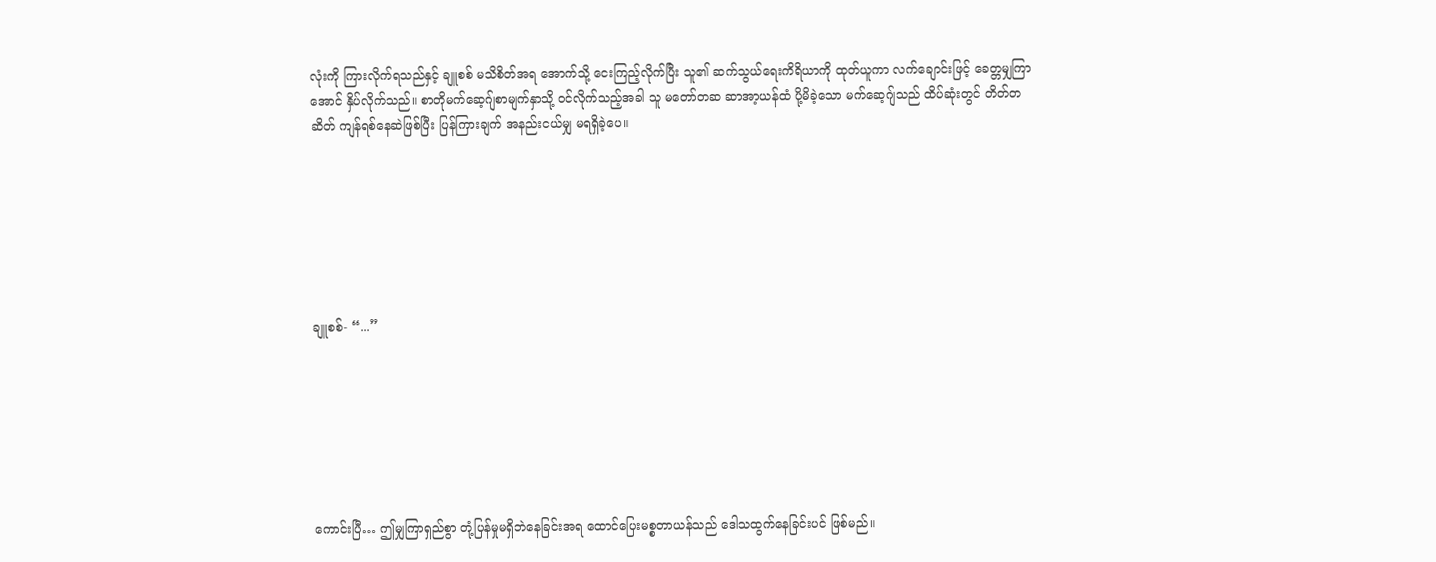လုံးကို ကြားလိုက်ရသည်နှင့် ချူစစ် မသိစိတ်အရ အောက်သို့ ငေးကြည့်လိုက်ပြီး သူ၏ ဆက်သွယ်ရေးကိရိယာကို ထုတ်ယူကာ လက်ချောင်းဖြင့် ခေတ္တမျှကြာအောင် နှိပ်လိုက်သည်။ စာတိုမက်ဆေ့ဂျ်စာမျက်နှာသို့ ဝင်လိုက်သည့်အခါ သူ မတော်တဆ ဆာအာ့ယန်ထံ ပို့မိခဲ့သော မက်ဆေ့ဂျ်သည် ထိပ်ဆုံးတွင် တိတ်တဆိတ် ကျန်ရစ်နေဆဲဖြစ်ပြီး ပြန်ကြားချက် အနည်းငယ်မျှ မရရှိခဲ့ပေ။







ချူစစ်- “...”







ကောင်းပြီ… ဤမျှကြာရှည်စွာ တုံ့ပြန်မှုမရှိဘဲနေခြင်းအရ ထောင်ပြေးမစ္စတာယန်သည် ဒေါသထွက်နေခြင်းပင် ဖြစ်မည်။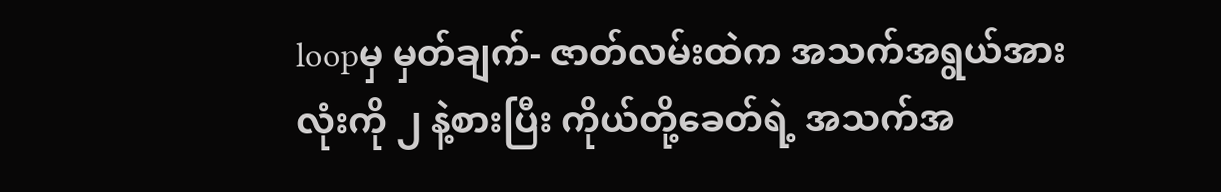loopမှ မှတ်ချက်- ဇာတ်လမ်းထဲက အသက်အရွယ်အားလုံးကို ၂ နဲ့စားပြီး ကိုယ်တို့ခေတ်ရဲ့ အသက်အ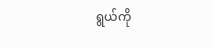ရွယ်ကို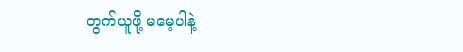တွက်ယူဖို့ မမေ့ပါနဲ့